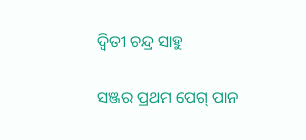ଦ୍ୱିତୀ ଚନ୍ଦ୍ର ସାହୁ

ସଞ୍ଜର ପ୍ରଥମ ପେଗ୍ ପାନ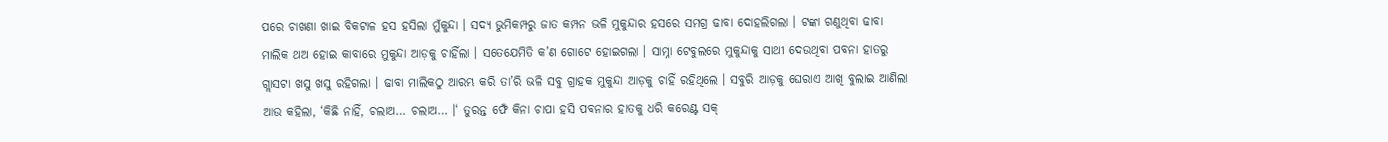ପରେ ଚାଖଣା ଖାଇ ବିକଟାଳ ହସ ହସିଲା ମୁଁକୁନ୍ଦା । ସଦ୍ୟ ଭୁମିକମ୍ପରୁ ଜାତ କମ୍ପନ ଭଳି ମୁକୁନ୍ଦାର ହସରେ ସମଗ୍ର ଢାବା ଦୋହଲିଗଲା । ଟଙ୍କା ଗଣୁଥିବା ଢାବା ମାଲିକ ଥଅ ହୋଇ କାବାରେ ମୁକୁନ୍ଦା ଆଡ଼କୁ ଚାହିଁଲା । ସତେଯେମିତି କ’ଣ ଗୋଟେ ହୋଇଗଲା । ସାମ୍ନା ଟେବୁଲରେ ମୁକୁନ୍ଦାକୁ ସାଥୀ ଦେଉଥିବା ପବନା ହାତରୁ ଗ୍ଲାସଟା ଖସୁ ଖସୁ ରହିଗଲା । ଢାବା ମାଲିକଠୁ ଆରମ୍ଭ କରି ତା’ରି ଭଳି ସବୁ ଗ୍ରାହକ ମୁକୁନ୍ଦା ଆଡ଼କୁ ଚାହିଁ ରହିଥିଲେ । ସବୁରି ଆଡ଼କୁ ଘେରାଏ ଆଖି ବୁଲାଇ ଆଣିଲା ଆଉ କହିଲା, ‘କିଛି ନାହିଁ, ଚଲାଅ… ଚଲାଅ… ।‘ ତୁରନ୍ତ ଫେଁ କିନା ଚାପା ହସି ପବନାର ହାତକୁ ଧରି କରେଣ୍ଟ ସକ୍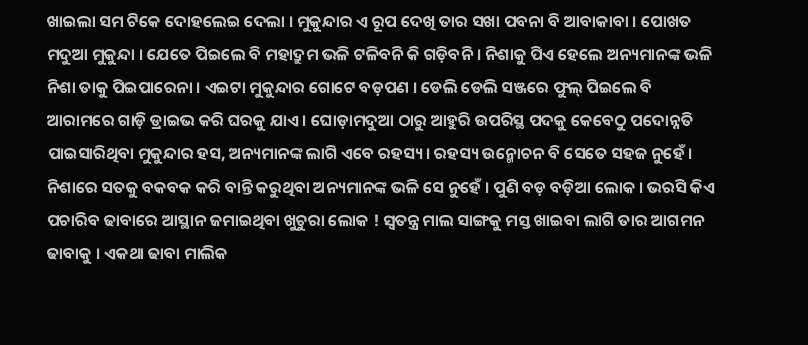ଖାଇଲା ସମ ଟିକେ ଦୋହଲେଇ ଦେଲା । ମୁକୁନ୍ଦାର ଏ ରୂପ ଦେଖି ତାର ସଖା ପବନା ବି ଆବାକାବା । ପୋଖତ ମଦୁଆ ମୁକୁନ୍ଦା । ଯେତେ ପିଇଲେ ବି ମହାଦ୍ରୁମ ଭଳି ଟଳିବନି କି ଗଡ଼ିବନି । ନିଶାକୁ ପିଏ ହେଲେ ଅନ୍ୟମାନଙ୍କ ଭଳି ନିଶା ତାକୁ ପିଇପାରେନା । ଏଇଟା ମୁକୁନ୍ଦାର ଗୋଟେ ବଡ଼ପଣ । ଡେଲି ଡେଲି ସଞ୍ଜରେ ଫୁଲ୍ ପିଇଲେ ବି ଆରାମରେ ଗାଡ଼ି ଡ୍ରାଇଭ କରି ଘରକୁ ଯାଏ । ଘୋଡ଼ାମଦୁଆ ଠାରୁ ଆହୁରି ଉପରିସ୍ଥ ପଦକୁ କେବେଠୁ ପଦୋନ୍ନତି ପାଇସାରିଥିବା ମୁକୁନ୍ଦାର ହସ, ଅନ୍ୟମାନଙ୍କ ଲାଗି ଏବେ ରହସ୍ୟ । ରହସ୍ୟ ଉନ୍ମୋଚନ ବି ସେତେ ସହଜ ନୁହେଁ । ନିଶାରେ ସତକୁ ବକବକ କରି ବାନ୍ତି କରୁଥିବା ଅନ୍ୟମାନଙ୍କ ଭଳି ସେ ନୁହେଁ । ପୁଣି ବଡ଼ ବଡ଼ିଆ ଲୋକ । ଭରସି କିଏ ପଚାରିବ ଢାବାରେ ଆସ୍ଥାନ ଜମାଇଥିବା ଖୁଚୁରା ଲୋକ ! ସ୍ୱତନ୍ତ୍ର ମାଲ ସାଙ୍ଗକୁ ମସ୍ତ ଖାଇବା ଲାଗି ତାର ଆଗମନ ଢାବାକୁ । ଏକଥା ଢାବା ମାଲିକ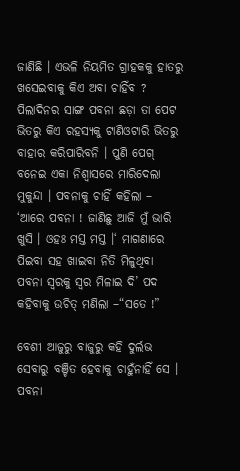ଜାଣିଛି । ଏଭଳି ନିୟମିତ ଗ୍ରାହକକୁ ହାତରୁ ଖସେଇବାକୁ କିଏ ଅବା ଚାହିଁବ ? ପିଲାଦିନର ସାଙ୍ଗ ପବନା ଛଡ଼ା ତା ପେଟ ଭିତରୁ କିଏ ରହସ୍ୟକୁ ଟାଣିଓଟାରି ଭିତରୁ ବାହାର କରିପାରିବନି । ପୁଣି ପେଗ୍ ବନେଇ ଏକା ନିଶ୍ୱାସରେ ମାରିଦେଲା ମୁକୁନ୍ଦା । ପବନାକୁ ଚାହିଁ କହିଲା – ‘ଆରେ ପବନା ! ଜାଣିଛୁ ଆଜି ମୁଁ ଭାରି ଖୁସି । ଓହଃ ମସ୍ତ ମସ୍ତ ।‘ ମାଗଣାରେ ପିଇବା ସହ ଖାଇବା ନିତି ମିଳୁଥିବା ପବନା ସ୍ୱରକୁ ସ୍ୱର ମିଳାଇ ଦି’ ପଦ କହିବାକୁ ଉଚିତ୍ ମଣିଲା –“ସତେ !”

ବେଶୀ ଆଜୁରୁ ବାଜୁରୁ କହି ଦୁର୍ଲଭ ସେବାରୁ ବଞ୍ଚିତ ହେବାକୁ ଚାହୁଁନାହିଁ ସେ । ପବନା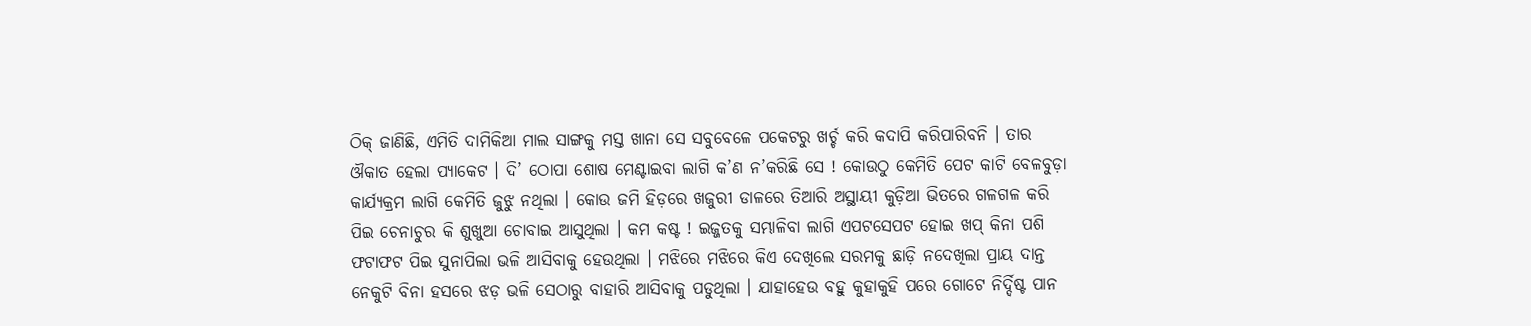ଠିକ୍ ଜାଣିଛି, ଏମିତି ଦାମିକିଆ ମାଲ ସାଙ୍ଗକୁ ମସ୍ତ ଖାନା ସେ ସବୁବେଳେ ପକେଟରୁ ଖର୍ଚ୍ଚ କରି କଦାପି କରିପାରିବନି । ତାର ଔକାତ ହେଲା ପ୍ୟାକେଟ । ଦି’ ଠୋପା ଶୋଷ ମେଣ୍ଟାଇବା ଲାଗି କ’ଣ ନ’କରିଛି ସେ ! କୋଉଠୁ କେମିତି ପେଟ କାଟି ବେଳବୁଡ଼ା କାର୍ଯ୍ୟକ୍ରମ ଲାଗି କେମିତି ଜୁଝୁ ନଥିଲା । କୋଉ ଜମି ହିଡ଼ରେ ଖଜୁରୀ ଡାଳରେ ତିଆରି ଅସ୍ଥାୟୀ କୁଡ଼ିଆ ଭିତରେ ଗଳଗଳ କରି ପିଇ ଚେନାଚୁର କି ଶୁଖୁଆ ଚୋବାଇ ଆସୁଥିଲା । କମ କଷ୍ଟ ! ଇଜ୍ଜତକୁ ସମ୍ଭାଳିବା ଲାଗି ଏପଟସେପଟ ହୋଇ ଖପ୍ କିନା ପଶି ଫଟାଫଟ ପିଇ ସୁନାପିଲା ଭଳି ଆସିବାକୁ ହେଉଥିଲା । ମଝିରେ ମଝିରେ କିଏ ଦେଖିଲେ ସରମକୁ ଛାଡ଼ି ନଦେଖିଲା ପ୍ରାୟ ଦାନ୍ତ ନେକୁଟି ବିନା ହସରେ ଝଡ଼ ଭଳି ସେଠାରୁ ବାହାରି ଆସିବାକୁ ପଡୁଥିଲା । ଯାହାହେଉ ବହୁ କୁହାକୁହି ପରେ ଗୋଟେ ନିର୍ଦ୍ଦିଷ୍ଟ ପାନ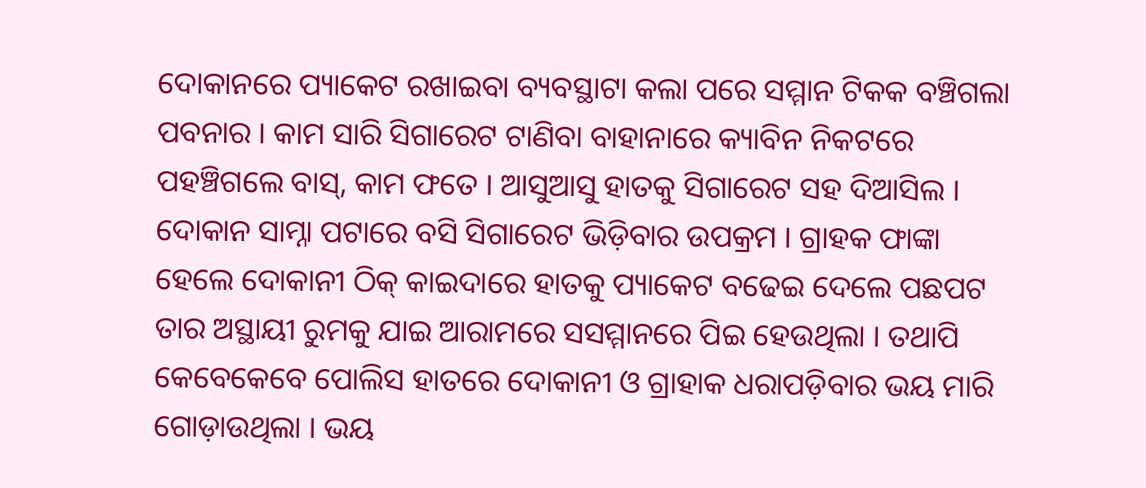ଦୋକାନରେ ପ୍ୟାକେଟ ରଖାଇବା ବ୍ୟବସ୍ଥାଟା କଲା ପରେ ସମ୍ମାନ ଟିକକ ବଞ୍ଚିଗଲା ପବନାର । କାମ ସାରି ସିଗାରେଟ ଟାଣିବା ବାହାନାରେ କ୍ୟାବିନ ନିକଟରେ ପହଞ୍ଚିଗଲେ ବାସ୍, କାମ ଫତେ । ଆସୁଆସୁ ହାତକୁ ସିଗାରେଟ ସହ ଦିଆସିଲ । ଦୋକାନ ସାମ୍ନା ପଟାରେ ବସି ସିଗାରେଟ ଭିଡ଼ିବାର ଉପକ୍ରମ । ଗ୍ରାହକ ଫାଙ୍କା ହେଲେ ଦୋକାନୀ ଠିକ୍ କାଇଦାରେ ହାତକୁ ପ୍ୟାକେଟ ବଢେଇ ଦେଲେ ପଛପଟ ତାର ଅସ୍ଥାୟୀ ରୁମକୁ ଯାଇ ଆରାମରେ ସସମ୍ମାନରେ ପିଇ ହେଉଥିଲା । ତଥାପି କେବେକେବେ ପୋଲିସ ହାତରେ ଦୋକାନୀ ଓ ଗ୍ରାହାକ ଧରାପଡ଼ିବାର ଭୟ ମାରି ଗୋଡ଼ାଉଥିଲା । ଭୟ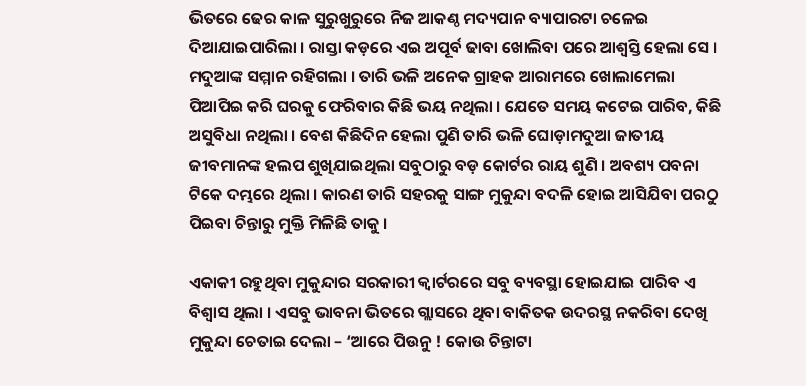ଭିତରେ ଢେର କାଳ ସୁରୁଖୁରୁରେ ନିଜ ଆକଣ୍ଠ ମଦ୍ୟପାନ ବ୍ୟାପାରଟା ଚଳେଇ ଦିଆଯାଇପାରିଲା । ରାସ୍ତା କଡ଼ରେ ଏଇ ଅପୂର୍ବ ଢାବା ଖୋଲିବା ପରେ ଆଶ୍ୱସ୍ତି ହେଲା ସେ । ମଦୁଆଙ୍କ ସମ୍ମାନ ରହିଗଲା । ତାରି ଭଳି ଅନେକ ଗ୍ରାହକ ଆରାମରେ ଖୋଲାମେଲା ପିଆପିଇ କରି ଘରକୁ ଫେରିବାର କିଛି ଭୟ ନଥିଲା । ଯେତେ ସମୟ କଟେଇ ପାରିବ, କିଛି ଅସୁବିଧା ନଥିଲା । ବେଶ କିଛିଦିନ ହେଲା ପୁଣି ତାରି ଭଳି ଘୋଡ଼ାମଦୁଆ ଜାତୀୟ ଜୀବମାନଙ୍କ ହଲପ ଶୁଖିଯାଇଥିଲା ସବୁଠାରୁ ବଡ଼ କୋର୍ଟର ରାୟ ଶୁଣି । ଅବଶ୍ୟ ପବନା ଟିକେ ଦମ୍ଭରେ ଥିଲା । କାରଣ ତାରି ସହରକୁ ସାଙ୍ଗ ମୁକୁନ୍ଦା ବଦଳି ହୋଇ ଆସିଯିବା ପରଠୁ ପିଇବା ଚିନ୍ତାରୁ ମୁକ୍ତି ମିଳିଛି ତାକୁ ।

ଏକାକୀ ରହୁଥିବା ମୁକୁନ୍ଦାର ସରକାରୀ କ୍ୱାର୍ଟରରେ ସବୁ ବ୍ୟବସ୍ଥା ହୋଇଯାଇ ପାରିବ ଏ ବିଶ୍ୱାସ ଥିଲା । ଏସବୁ ଭାବନା ଭିତରେ ଗ୍ଲାସରେ ଥିବା ବାକିତକ ଉଦରସ୍ଥ ନକରିବା ଦେଖି ମୁକୁନ୍ଦା ଚେତାଇ ଦେଲା – ‘ଆରେ ପିଉନୁ ! କୋଉ ଚିନ୍ତାଟା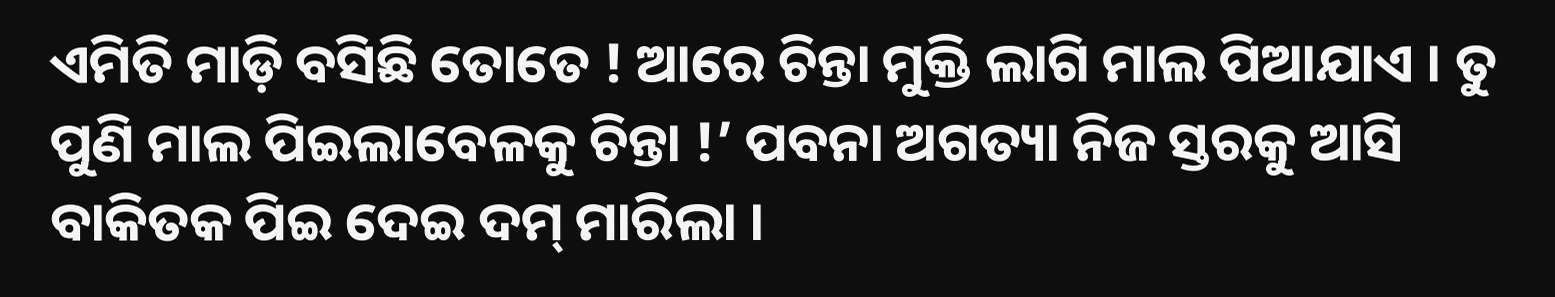ଏମିତି ମାଡ଼ି ବସିଛି ତୋତେ ! ଆରେ ଚିନ୍ତା ମୁକ୍ତି ଲାଗି ମାଲ ପିଆଯାଏ । ତୁ ପୁଣି ମାଲ ପିଇଲାବେଳକୁ ଚିନ୍ତା !’ ପବନା ଅଗତ୍ୟା ନିଜ ସ୍ତରକୁ ଆସି ବାକିତକ ପିଇ ଦେଇ ଦମ୍ ମାରିଲା ।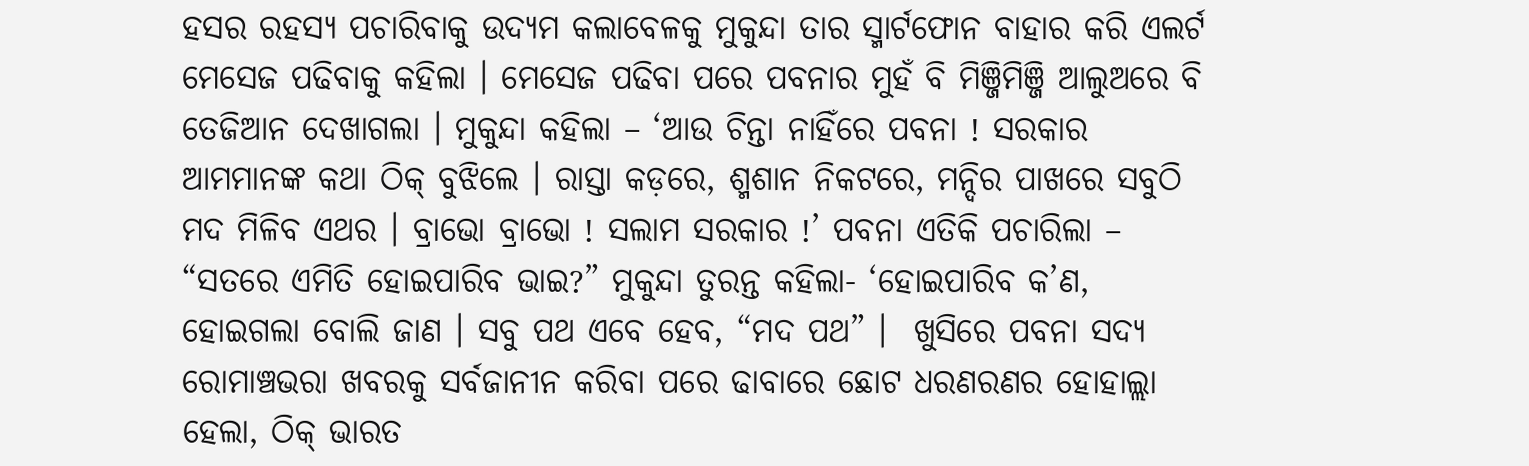ହସର ରହସ୍ୟ ପଚାରିବାକୁ ଉଦ୍ୟମ କଲାବେଳକୁ ମୁକୁନ୍ଦା ତାର ସ୍ମାର୍ଟଫୋନ ବାହାର କରି ଏଲର୍ଟ ମେସେଜ ପଢିବାକୁ କହିଲା । ମେସେଜ ପଢିବା ପରେ ପବନାର ମୁହଁ ବି ମିଞ୍ଜିମିଞ୍ଜି ଆଲୁଅରେ ବି ତେଜିଆନ ଦେଖାଗଲା । ମୁକୁନ୍ଦା କହିଲା – ‘ଆଉ ଚିନ୍ତା ନାହିଁରେ ପବନା ! ସରକାର ଆମମାନଙ୍କ କଥା ଠିକ୍ ବୁଝିଲେ । ରାସ୍ତା କଡ଼ରେ, ଶ୍ମଶାନ ନିକଟରେ, ମନ୍ଦିର ପାଖରେ ସବୁଠି ମଦ ମିଳିବ ଏଥର । ବ୍ରାଭୋ ବ୍ରାଭୋ ! ସଲାମ ସରକାର !’ ପବନା ଏତିକି ପଚାରିଲା – “ସତରେ ଏମିତି ହୋଇପାରିବ ଭାଇ?” ମୁକୁନ୍ଦା ତୁରନ୍ତ କହିଲା- ‘ହୋଇପାରିବ କ’ଣ, ହୋଇଗଲା ବୋଲି ଜାଣ । ସବୁ ପଥ ଏବେ ହେବ, “ମଦ ପଥ” ।  ଖୁସିରେ ପବନା ସଦ୍ୟ ରୋମାଞ୍ଚଭରା ଖବରକୁ ସର୍ବଜାନୀନ କରିବା ପରେ ଢାବାରେ ଛୋଟ ଧରଣରଣର ହୋହାଲ୍ଲା ହେଲା, ଠିକ୍ ଭାରତ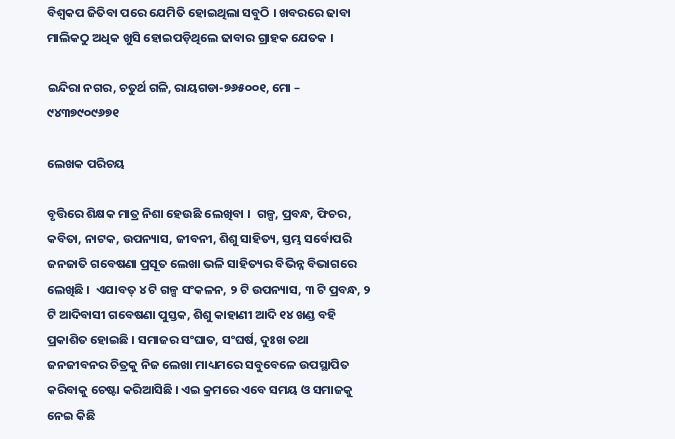ବିଶ୍ୱକପ ଜିତିବା ପରେ ଯେମିତି ହୋଇଥିଲା ସବୁଠି । ଖବରରେ ଢାବା ମାଲିକଠୁ ଅଧିକ ଖୁସି ହୋଇପଡ଼ିଥିଲେ ଢାବାର ଗ୍ରାହକ ଯେତକ ।

ଇନ୍ଦିରା ନଗର, ଚତୁର୍ଥ ଗଳି, ରାୟଗଡା-୭୬୫୦୦୧, ମୋ – ୯୪୩୭୯୦୯୬୭୧

ଲେଖକ ପରିଚୟ

ବୃତ୍ତିରେ ଶିକ୍ଷକ ମାତ୍ର ନିଶା ହେଉଛି ଲେଖିବା ।  ଗଳ୍ପ, ପ୍ରବନ୍ଧ, ଫିଚର, କବିତା, ନାଟକ, ଉପନ୍ୟାସ, ଜୀବନୀ, ଶିଶୁ ସାହିତ୍ୟ, ସ୍ତମ୍ଭ ସର୍ବୋପରି ଜନଜାତି ଗବେଷଣା ପ୍ରସୂତ ଲେଖା ଭଳି ସାହିତ୍ୟର ବିଭିନ୍ନ ବିଭାଗରେ ଲେଖିଛି ।  ଏଯାବତ୍ ୪ ଟି ଗଳ୍ପ ସଂକଳନ, ୨ ଟି ଉପନ୍ୟାସ, ୩ ଟି ପ୍ରବନ୍ଧ, ୨ ଟି ଆଦିବାସୀ ଗବେଷଣା ପୁସ୍ତକ, ଶିଶୁ କାହାଣୀ ଆଦି ୧୪ ଖଣ୍ଡ ବହି ପ୍ରକାଶିତ ହୋଇଛି । ସମାଜର ସଂଘାତ, ସଂଘର୍ଷ, ଦୁଃଖ ତଥା ଜନଜୀବନର ଚିତ୍ରକୁ ନିଜ ଲେଖା ମାଧ୍ୟମରେ ସବୁବେଳେ ଉପସ୍ଥାପିତ କରିବାକୁ ଚେଷ୍ଟା କରିଆସିଛି । ଏଇ କ୍ରମରେ ଏବେ ସମୟ ଓ ସମାଜକୁ ନେଇ କିଛି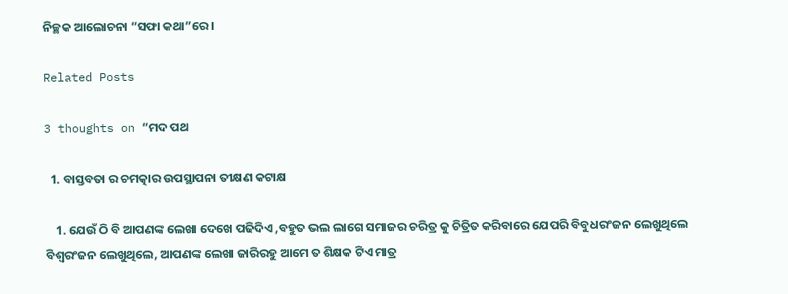ନିଚ୍ଛକ ଆଲୋଚନା “ସଫା କଥା”ରେ ।

Related Posts

3 thoughts on “ମଦ ପଥ

  1. ବାସ୍ତବତା ର ଚମତ୍କାର ଉପସ୍ଥାପନା ତୀକ୍ଷଣ କଟାକ୍ଷ

    1. ଯେଉଁ ଠି ବି ଆପଣଙ୍କ ଲେଖା ଦେଖେ ପଢିଦିଏ ,ବହୁତ ଭଲ ଲାଗେ ସମାଜର ଚରିତ୍ର କୁ ଚିତ୍ରିତ କରିବାରେ ଯେପରି ବିବୁଧରଂଜନ ଲେଖୁଥିଲେ ବିଶ୍ଵରଂଜନ ଲେଖୁଥିଲେ, ଆପଣଙ୍କ ଲେଖା ଜାରିରହୁ ଆମେ ତ ଶିକ୍ଷକ ଟିଏ ମାତ୍ର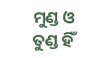ମୁଣ୍ଡ ଓ ତୁଣ୍ଡ ହିଁ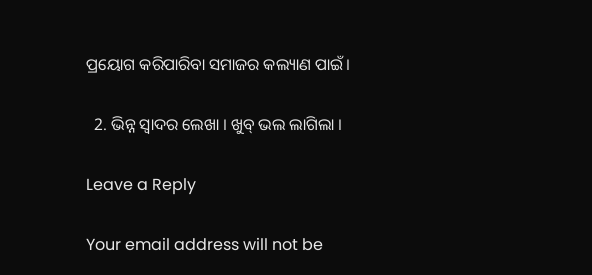ପ୍ରୟୋଗ କରିପାରିବା ସମାଜର କଲ୍ୟାଣ ପାଇଁ।

  2. ଭିନ୍ନ ସ୍ବାଦର ଲେଖା । ଖୁବ୍ ଭଲ ଲାଗିଲା ।

Leave a Reply

Your email address will not be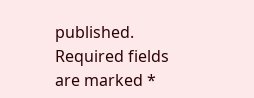published. Required fields are marked *